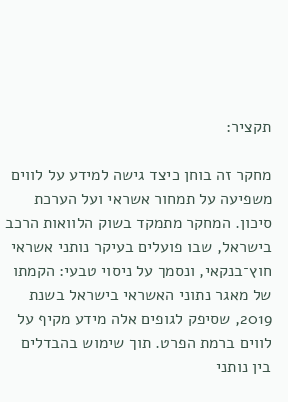תקציר:

מחקר זה בוחן כיצד גישה למידע על לווים משפיעה על תמחור אשראי ועל הערכת סיכון. המחקר מתמקד בשוק הלוואות הרכב בישראל, שבו פועלים בעיקר נותני אשראי חוץ־בנקאי, ונסמך על ניסוי טבעי: הקמתו של מאגר נתוני האשראי בישראל בשנת 2019, שסיפק לגופים אלה מידע מקיף על לווים ברמת הפרט. תוך שימוש בהבדלים בין נותני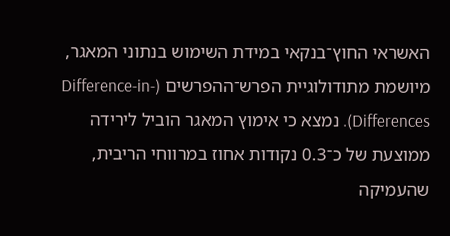האשראי החוץ־בנקאי במידת השימוש בנתוני המאגר, מיושמת מתודולוגיית הפרש־ההפרשים (Difference-in-Differences). נמצא כי אימוץ המאגר הוביל לירידה ממוצעת של כ־0.3 נקודות אחוז במרווחי הריבית, שהעמיקה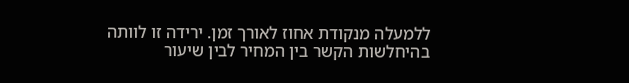ללמעלה מנקודת אחוז לאורך זמן. ירידה זו לוותה בהיחלשות הקשר בין המחיר לבין שיעור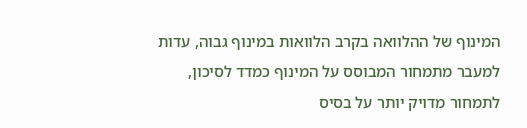המינוף של ההלוואה בקרב הלוואות במינוף גבוה, עדות למעבר מתמחור המבוסס על המינוף כמדד לסיכון, לתמחור מדויק יותר על בסיס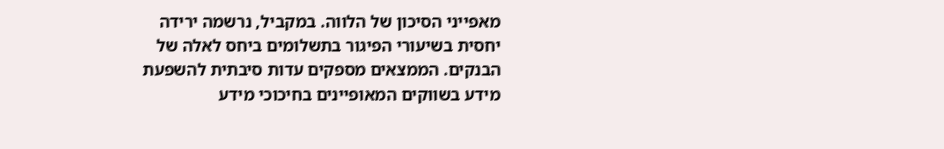מאפייני הסיכון של הלווה. במקביל, נרשמה ירידה יחסית בשיעורי הפיגור בתשלומים ביחס לאלה של הבנקים. הממצאים מספקים עדות סיבתית להשפעת מידע בשווקים המאופיינים בחיכוכי מידע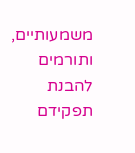משמעותיים, ותורמים להבנת תפקידם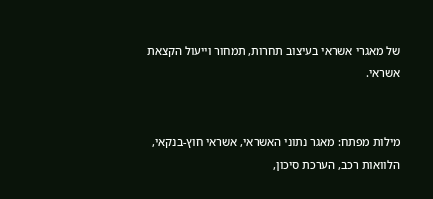של מאגרי אשראי בעיצוב תחרות, תמחור וייעול הקצאת אשראי.


מילות מפתח: מאגר נתוני האשראי, אשראי חוץ-בנקאי, הלוואות רכב, הערכת סיכון,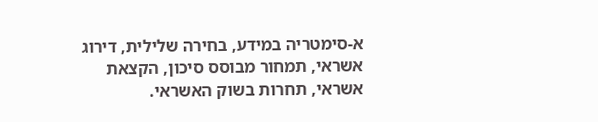א-סימטריה במידע, בחירה שלילית, דירוג אשראי, תמחור מבוסס סיכון, הקצאת אשראי, תחרות בשוק האשראי.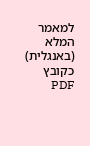למאמר המלא (באנגלית) כקובץ PDF